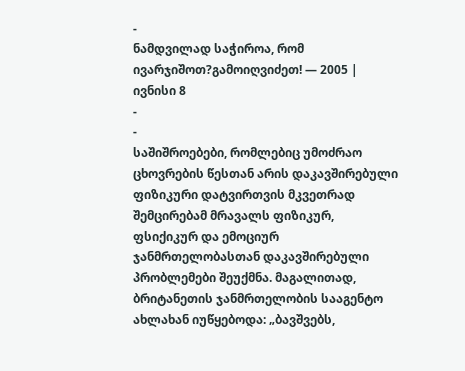-
ნამდვილად საჭიროა, რომ ივარჯიშოთ?გამოიღვიძეთ! — 2005 | ივნისი 8
-
-
საშიშროებები, რომლებიც უმოძრაო ცხოვრების წესთან არის დაკავშირებული
ფიზიკური დატვირთვის მკვეთრად შემცირებამ მრავალს ფიზიკურ, ფსიქიკურ და ემოციურ ჯანმრთელობასთან დაკავშირებული პრობლემები შეუქმნა. მაგალითად, ბრიტანეთის ჯანმრთელობის სააგენტო ახლახან იუწყებოდა: „ბავშვებს,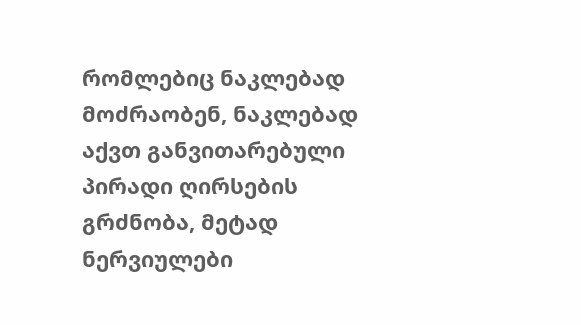რომლებიც ნაკლებად მოძრაობენ, ნაკლებად აქვთ განვითარებული პირადი ღირსების გრძნობა, მეტად ნერვიულები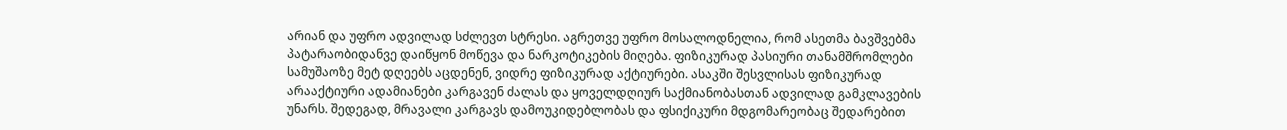არიან და უფრო ადვილად სძლევთ სტრესი. აგრეთვე უფრო მოსალოდნელია, რომ ასეთმა ბავშვებმა პატარაობიდანვე დაიწყონ მოწევა და ნარკოტიკების მიღება. ფიზიკურად პასიური თანამშრომლები სამუშაოზე მეტ დღეებს აცდენენ, ვიდრე ფიზიკურად აქტიურები. ასაკში შესვლისას ფიზიკურად არააქტიური ადამიანები კარგავენ ძალას და ყოველდღიურ საქმიანობასთან ადვილად გამკლავების უნარს. შედეგად, მრავალი კარგავს დამოუკიდებლობას და ფსიქიკური მდგომარეობაც შედარებით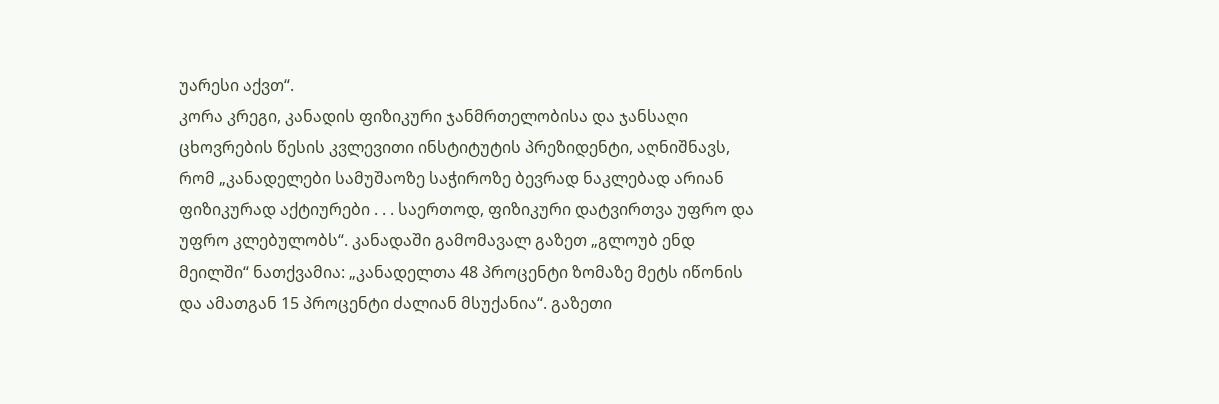უარესი აქვთ“.
კორა კრეგი, კანადის ფიზიკური ჯანმრთელობისა და ჯანსაღი ცხოვრების წესის კვლევითი ინსტიტუტის პრეზიდენტი, აღნიშნავს, რომ „კანადელები სამუშაოზე საჭიროზე ბევრად ნაკლებად არიან ფიზიკურად აქტიურები . . . საერთოდ, ფიზიკური დატვირთვა უფრო და უფრო კლებულობს“. კანადაში გამომავალ გაზეთ „გლოუბ ენდ მეილში“ ნათქვამია: „კანადელთა 48 პროცენტი ზომაზე მეტს იწონის და ამათგან 15 პროცენტი ძალიან მსუქანია“. გაზეთი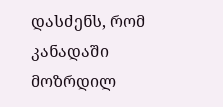დასძენს, რომ კანადაში მოზრდილ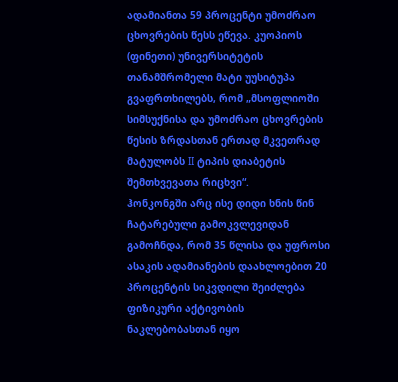ადამიანთა 59 პროცენტი უმოძრაო ცხოვრების წესს ეწევა. კუოპიოს (ფინეთი) უნივერსიტეტის თანამშრომელი მატი უუსიტუპა გვაფრთხილებს, რომ „მსოფლიოში სიმსუქნისა და უმოძრაო ცხოვრების წესის ზრდასთან ერთად მკვეთრად მატულობს II ტიპის დიაბეტის შემთხვევათა რიცხვი“.
ჰონკონგში არც ისე დიდი ხნის წინ ჩატარებული გამოკვლევიდან გამოჩნდა, რომ 35 წლისა და უფროსი ასაკის ადამიანების დაახლოებით 20 პროცენტის სიკვდილი შეიძლება ფიზიკური აქტივობის ნაკლებობასთან იყო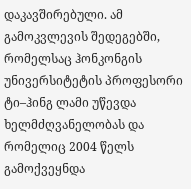დაკავშირებული. ამ გამოკვლევის შედეგებში, რომელსაც ჰონკონგის უნივერსიტეტის პროფესორი ტი–ჰინგ ლამი უწევდა ხელმძღვანელობას და რომელიც 2004 წელს გამოქვეყნდა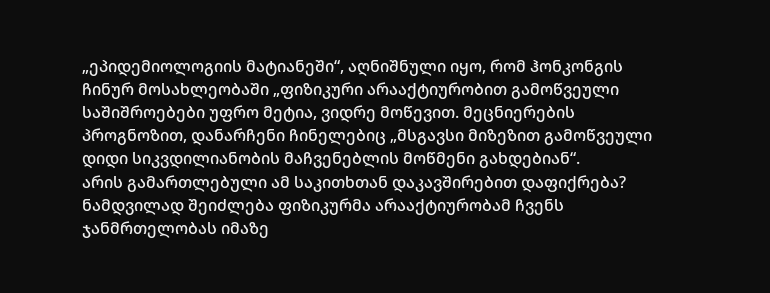„ეპიდემიოლოგიის მატიანეში“, აღნიშნული იყო, რომ ჰონკონგის ჩინურ მოსახლეობაში „ფიზიკური არააქტიურობით გამოწვეული საშიშროებები უფრო მეტია, ვიდრე მოწევით. მეცნიერების პროგნოზით, დანარჩენი ჩინელებიც „მსგავსი მიზეზით გამოწვეული დიდი სიკვდილიანობის მაჩვენებლის მოწმენი გახდებიან“.
არის გამართლებული ამ საკითხთან დაკავშირებით დაფიქრება? ნამდვილად შეიძლება ფიზიკურმა არააქტიურობამ ჩვენს ჯანმრთელობას იმაზე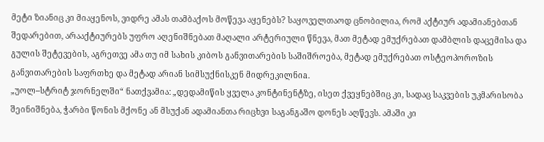მეტი ზიანიც კი მიაყენოს, ვიდრე ამას თამბაქოს მოწევა აყენებს? საყოველთაოდ ცნობილია, რომ აქტიურ ადამიანებთან შედარებით, არააქტიურებს უფრო აღენიშნებათ მაღალი არტერიული წნევა, მათ მეტად ემუქრებათ დამბლის დაცემისა და გულის შეტევების, აგრეთვე ამა თუ იმ სახის კიბოს განვითარების საშიშროება, მეტად ემუქრებათ ოსტეოპოროზის განვითარების საფრთხე და მეტად არიან სიმსუქნისკენ მიდრეკილნიa.
„უოლ–სტრიტ ჯორნელში“ ნათქვამია: „დედამიწის ყველა კონტინენტზე, ისეთ ქვეყნებშიც კი, სადაც საკვების უკმარისობა შეინიშნება, ჭარბი წონის მქონე ან მსუქან ადამიანთა რიცხვი საგანგაშო დონეს აღწევს. ამაში კი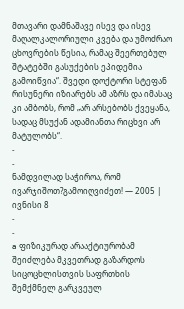მთავარი დამნაშავე ისევ და ისევ მაღალკალორიული კვება და უმოძრაო ცხოვრების წესია, რამაც შეერთებულ შტატებში გასუქების ეპიდემია გამოიწვია“. შვედი დოქტორი სტეფან რისუნერი იზიარებს ამ აზრს და იმასაც კი ამბობს, რომ „არ არსებობს ქვეყანა, სადაც მსუქან ადამიანთა რიცხვი არ მატულობს“.
-
-
ნამდვილად საჭიროა, რომ ივარჯიშოთ?გამოიღვიძეთ! — 2005 | ივნისი 8
-
-
a ფიზიკურად არააქტიურობამ შეიძლება მკვეთრად გაზარდოს სიცოცხლისთვის საფრთხის შემქმნელ გარკვეულ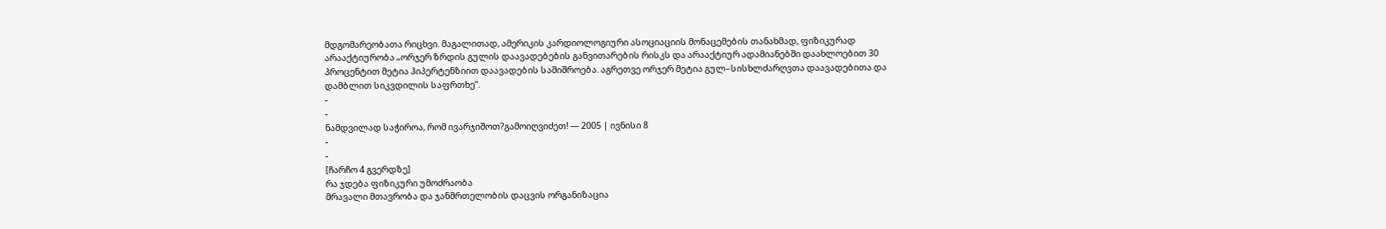მდგომარეობათა რიცხვი. მაგალითად, ამერიკის კარდიოლოგიური ასოციაციის მონაცემების თანახმად, ფიზიკურად არააქტიურობა „ორჯერ ზრდის გულის დაავადებების განვითარების რისკს და არააქტიურ ადამიანებში დაახლოებით 30 პროცენტით მეტია ჰიპერტენზიით დაავადების საშიშროება. აგრეთვე ორჯერ მეტია გულ–სისხლძარღვთა დაავადებითა და დამბლით სიკვდილის საფრთხე“.
-
-
ნამდვილად საჭიროა, რომ ივარჯიშოთ?გამოიღვიძეთ! — 2005 | ივნისი 8
-
-
[ჩარჩო 4 გვერდზე]
რა ჯდება ფიზიკური უმოძრაობა
მრავალი მთავრობა და ჯანმრთელობის დაცვის ორგანიზაცია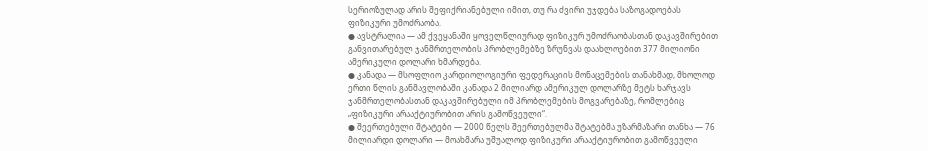სერიოზულად არის შეფიქრიანებული იმით, თუ რა ძვირი უჯდება საზოგადოებას ფიზიკური უმოძრაობა.
● ავსტრალია — ამ ქვეყანაში ყოველწლიურად ფიზიკურ უმოძრაობასთან დაკავშირებით განვითარებულ ჯანმრთელობის პრობლემებზე ზრუნვას დაახლოებით 377 მილიონი ამერიკული დოლარი ხმარდება.
● კანადა — მსოფლიო კარდიოლოგიური ფედერაციის მონაცემების თანახმად, მხოლოდ ერთი წლის განმავლობაში კანადა 2 მილიარდ ამერიკულ დოლარზე მეტს ხარჯავს ჯანმრთელობასთან დაკავშირებული იმ პრობლემების მოგვარებაზე, რომლებიც „ფიზიკური არააქტიურობით არის გამოწვეული“.
● შეერთებული შტატები — 2000 წელს შეერთებულმა შტატებმა უზარმაზარი თანხა — 76 მილიარდი დოლარი — მოახმარა უშუალოდ ფიზიკური არააქტიურობით გამოწვეული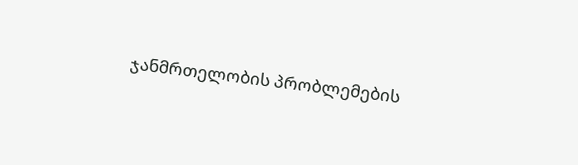ჯანმრთელობის პრობლემების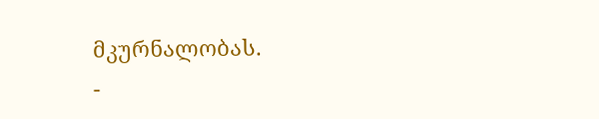მკურნალობას.
-